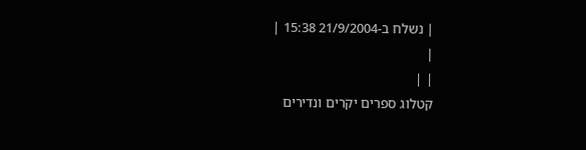| נשלח ב-21/9/2004 15:38 |
|
| |
קטלוג ספרים יקרים ונדירים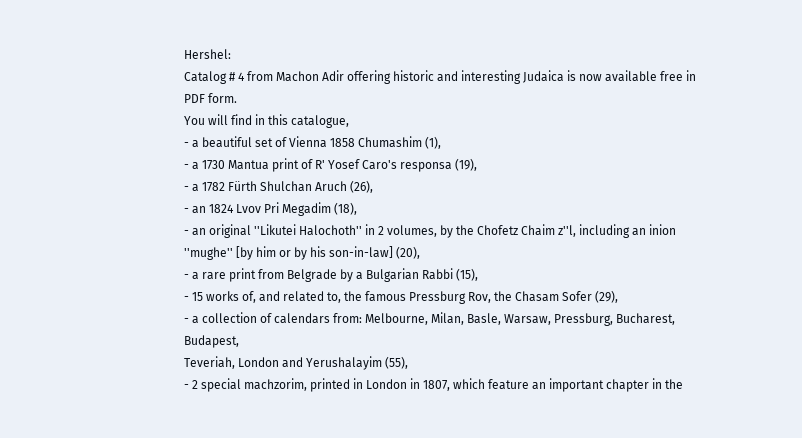Hershel:
Catalog # 4 from Machon Adir offering historic and interesting Judaica is now available free in PDF form.
You will find in this catalogue,
- a beautiful set of Vienna 1858 Chumashim (1),
- a 1730 Mantua print of R' Yosef Caro's responsa (19),
- a 1782 Fürth Shulchan Aruch (26),
- an 1824 Lvov Pri Megadim (18),
- an original ''Likutei Halochoth'' in 2 volumes, by the Chofetz Chaim z''l, including an inion
''mughe'' [by him or by his son-in-law] (20),
- a rare print from Belgrade by a Bulgarian Rabbi (15),
- 15 works of, and related to, the famous Pressburg Rov, the Chasam Sofer (29),
- a collection of calendars from: Melbourne, Milan, Basle, Warsaw, Pressburg, Bucharest, Budapest,
Teveriah, London and Yerushalayim (55),
- 2 special machzorim, printed in London in 1807, which feature an important chapter in the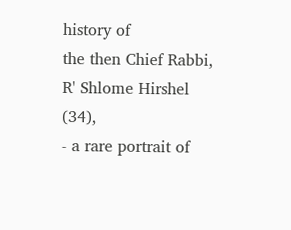history of
the then Chief Rabbi, R' Shlome Hirshel (34),
- a rare portrait of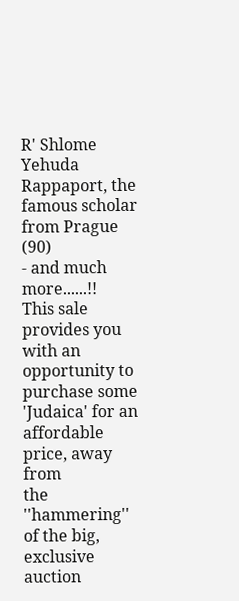R' Shlome Yehuda Rappaport, the famous scholar from Prague (90)
- and much more......!!
This sale provides you with an opportunity to purchase some 'Judaica' for an affordable price, away from
the ''hammering'' of the big, exclusive auction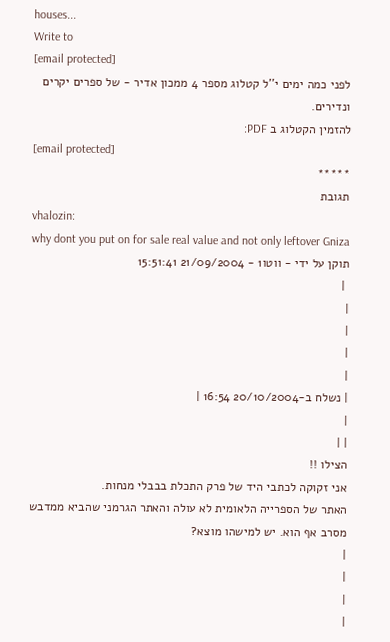houses...
Write to
[email protected]
לפני כמה ימים י''ל קטלוג מספר 4 ממכון אדיר - של ספרים יקרים ונדירים.
להזמין הקטלוג ב PDF:
[email protected]
*****
תגובת
vhalozin:
why dont you put on for sale real value and not only leftover Gniza
תוקן על ידי - ווטו1 - 21/09/2004 15:51:41
 |
|
|
|
|
| נשלח ב-20/10/2004 16:54 |
|
| |
הצילו !!
אני זקוקה לכתבי היד של פרק התכלת בבבלי מנחות.
האתר של הספרייה הלאומית לא עולה והאתר הגרמני שהביא ממדבש מסרב אף הוא. יש למישהו מוצא?
|
|
|
|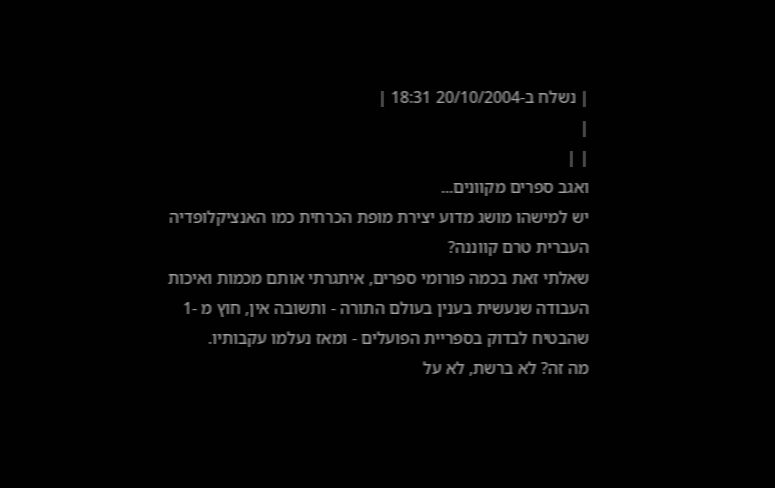| נשלח ב-20/10/2004 18:31 |
|
| |
ואגב ספרים מקוונים...
יש למישהו מושג מדוע יצירת מופת הכרחית כמו האנציקלופדיה העברית טרם קווננה?
שאלתי זאת בכמה פורומי ספרים, איתגרתי אותם מכמות ואיכות העבודה שנעשית בענין בעולם התורה - ותשובה אין, חוץ מ -1 שהבטיח לבדוק בספריית הפועלים - ומאז נעלמו עקבותיו.
מה זה? לא ברשת, לא על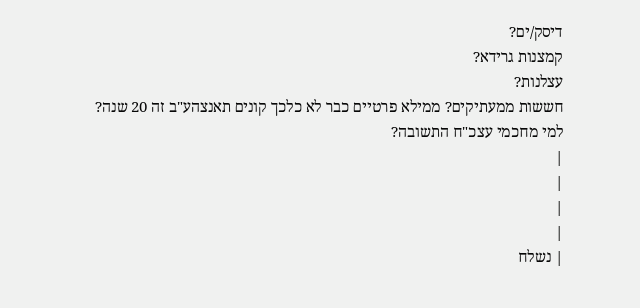דיסק/ים?
קמצנות גרידא?
עצלנות?
חששות ממעתיקים? ממילא פרטיים כבר לא כלכך קונים תאנצהע"ב זה 20 שנה?
למי מחכמי עצכ"ח התשובה?
|
|
|
|
| נשלח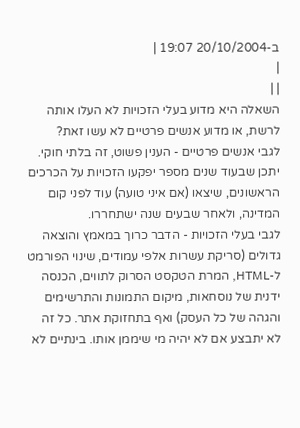ב-20/10/2004 19:07 |
|
| |
השאלה היא מדוע בעלי הזכויות לא העלו אותה לרשת, או מדוע אנשים פרטיים לא עשו זאת?
לגבי אנשים פרטיים - הענין פשוט, זה בלתי חוקי. יתכן שבעוד שנים מספר יפקעו הזכויות על הכרכים הראשונים, שיצאו (אם איני טועה) עוד לפני קום המדינה, ולאחר שבעים שנה ישתחררו.
לגבי בעלי הזכויות - הדבר כרוך במאמץ והוצאה גדולים (סריקת עשרות אלפי עמודים, שינוי הפורמט ל-HTML, המרת הטקסט הסרוק לתווים, הכנסה ידנית של נוסחאות, מיקום התמונות והתרשימים והגהה של כל העסק) ואף בתחזוקת אתר. כל זה לא יתבצע אם לא יהיה מי שיממן אותו. בינתיים לא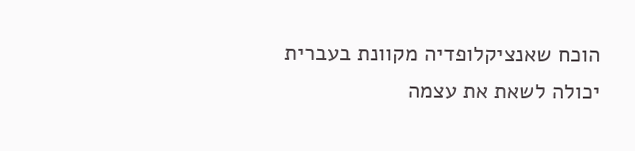הוכח שאנציקלופדיה מקוונת בעברית יכולה לשאת את עצמה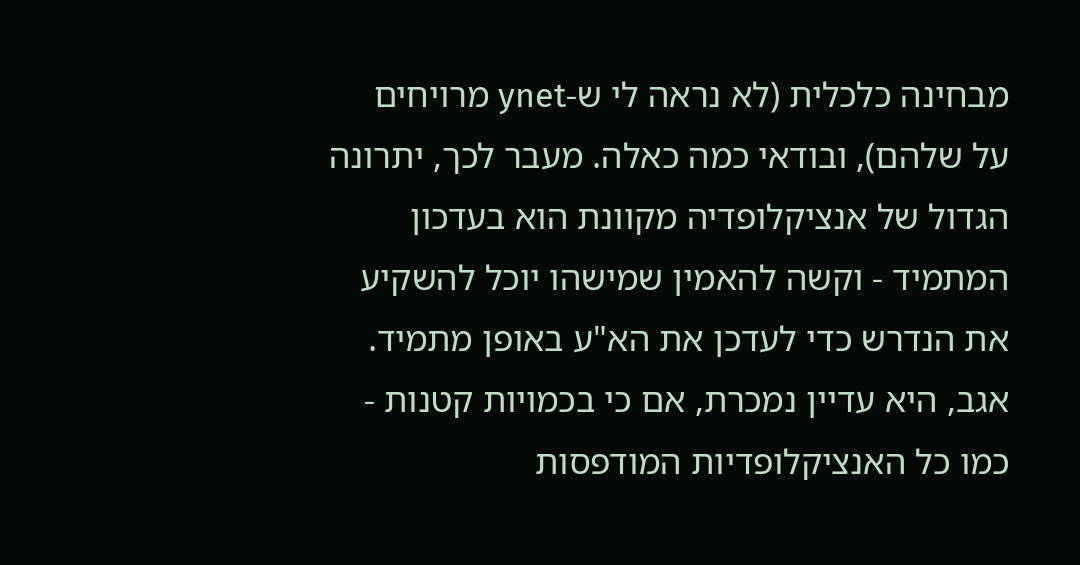מבחינה כלכלית (לא נראה לי ש-ynet מרויחים על שלהם), ובודאי כמה כאלה. מעבר לכך, יתרונה הגדול של אנציקלופדיה מקוונת הוא בעדכון המתמיד - וקשה להאמין שמישהו יוכל להשקיע את הנדרש כדי לעדכן את הא"ע באופן מתמיד. אגב, היא עדיין נמכרת, אם כי בכמויות קטנות - כמו כל האנציקלופדיות המודפסות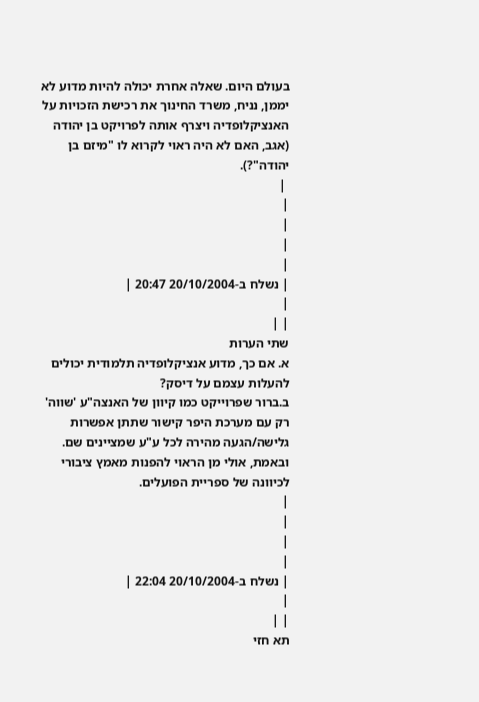בעולם היום. שאלה אחרת יכולה להיות מדוע לא יממן, נניח, משרד החינוך את רכישת הזכויות על האנציקלופדיה ויצרף אותה לפרויקט בן יהודה (אגב, האם לא היה ראוי לקרוא לו "מיזם בן יהודה"?).
 |
|
|
|
|
| נשלח ב-20/10/2004 20:47 |
|
| |
שתי הערות
א. אם כך, מדוע אנציקלופדיה תלמודית יכולים להעלות עצמם על דיסק?
ב.ברור שפרוייקט כמו קיוון של האנצה"ע 'שווה' רק עם מערכת היפר קישור שתתן אפשרות גלישה/הגעה מהירה לכל ע"ע שמציינים שם.
ובאמת, אולי מן הראוי להפנות מאמץ ציבורי לכיוונה של ספריית הפועלים.
|
|
|
|
| נשלח ב-20/10/2004 22:04 |
|
| |
תא חזי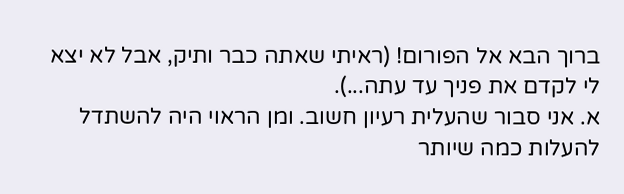ברוך הבא אל הפורום! (ראיתי שאתה כבר ותיק, אבל לא יצא לי לקדם את פניך עד עתה...).
א. אני סבור שהעלית רעיון חשוב. ומן הראוי היה להשתדל להעלות כמה שיותר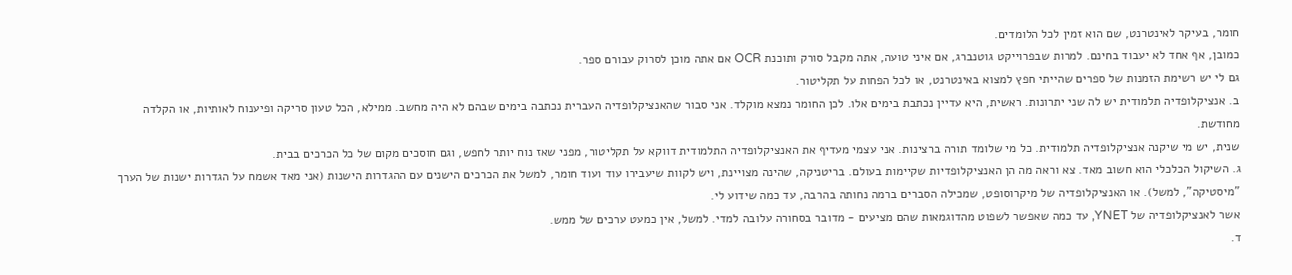חומר, בעיקר לאינטרנט, שם הוא זמין לכל הלומדים.
כמובן, אף אחד לא יעבוד בחינם. למרות שבפרוייקט גוטנברג, אם איני טועה, אתה מקבל סורק ותוכנת OCR אם אתה מוכן לסרוק עבורם ספר.
גם לי יש רשימת הזמנות של ספרים שהייתי חפץ למצוא באינטרנט, או לכל הפחות על תקליטור.
ב. אנציקלופדיה תלמודית יש לה שני יתרונות. ראשית, היא עדיין נכתבת בימים אלו. לכן החומר נמצא מוקלד. אני סבור שהאנציקלופדיה העברית נכתבה בימים שבהם לא היה מחשב. ממילא, הכל טעון סריקה ופיענוח לאותיות, או הקלדה מחודשת.
שנית, יש מי שיקנה אנציקלופדיה תלמודית. כל מי שלומד תורה ברצינות. אני עצמי מעדיף את האנציקלופדיה התלמודית דווקא על תקליטור, מפני שאז נוח יותר לחפש, וגם חוסכים מקום של כל הכרכים בבית.
ג. השיקול הכלכלי הוא חשוב מאד. צא וראה מה הן האנציקלופדיות שקיימות בעולם. בריטניקה, שהינה מצויינת, ויש לקוות שיעבירו עוד ועוד חומר, למשל את הכרכים הישנים עם ההגדרות הישנות (אני מאד אשמח על הגדרות ישנות של הערך "מיסטיקה", למשל). או האנציקלופדיה של מיקרוסופט, שמכילה הסברים ברמה נחותה בהרבה, עד כמה שידוע לי.
אשר לאנציקלופדיה של YNET, עד כמה שאפשר לשפוט מהדוגמאות שהם מציעים - מדובר בסחורה עלובה למדי. למשל, אין כמעט ערכים של ממש.
ד.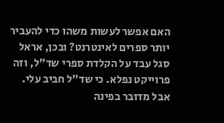האם אפשר לעשות משהו כדי להעביר יותר ספרים לאינטרנט? ובכן, אראל סגל עבד על הקלדת ספרי שד"ל, וזה פרוייקט נפלא. כי שד"ל חביב עלי. אבל מדובר בפינה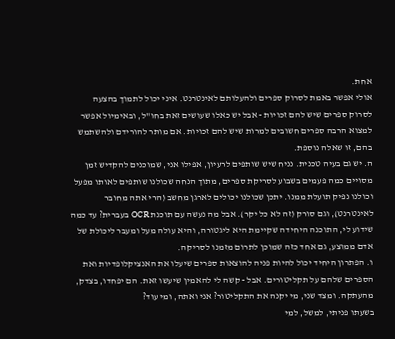אחת.
אולי אפשר באמת לסרוק ספרים ולהעלותם לאינטרנט. איני יכול לתמוך בהצעה לסרוק ספרים שיש להם זכויות - אבל יש כאלו שעושים זאת בחו"ל, ובאימיול אפשר למצוא הרבה ספרים חשובים למרות שיש להם זכויות. אם מותר להורידם ולהשתמש בהם, זו שאלה נוספת.
ה. יש גם בעיה טכנית. נניח שיש שותפים לרעיון, אפילו אני, שמוכנים להקדיש זמן מסויים כמה פעמים בשבוע לסריקת ספרים, מתוך הנחה שכולנו שותפים לאותו מפעל וכולנו נפיק תועלת ממנו. יתכן שכולנו יכולים לארגן מחשב (הרי אתה מחובר לאינטרנט), וגם סורק (זה לא כל יקר). אבל מה נעשה עם תוכנת OCR בעברית? עד כמה שידוע לי, התוכנה היחידה שקיימת היא ליגטורה, והיא עולה מעל ומעבר ליכולת של אדם ממוצע, גם אחד כזה שמוכן לתרום מזמנו לסריקה.
ו. הפתרון היחיד יכול להיות פניה להוצאות ספרים שיעלו את האנציקלופדיות ואת הספרים שלהם על תקליטורים. אבל - קשה לי להאמין שיעשו זאת. הם יפחדו, בצדק, מהעתקה. ומצד שני, מי יקנה את התקליטור? אני ואתה, ומי עוד?
בשעתו פניתי, למשל, למי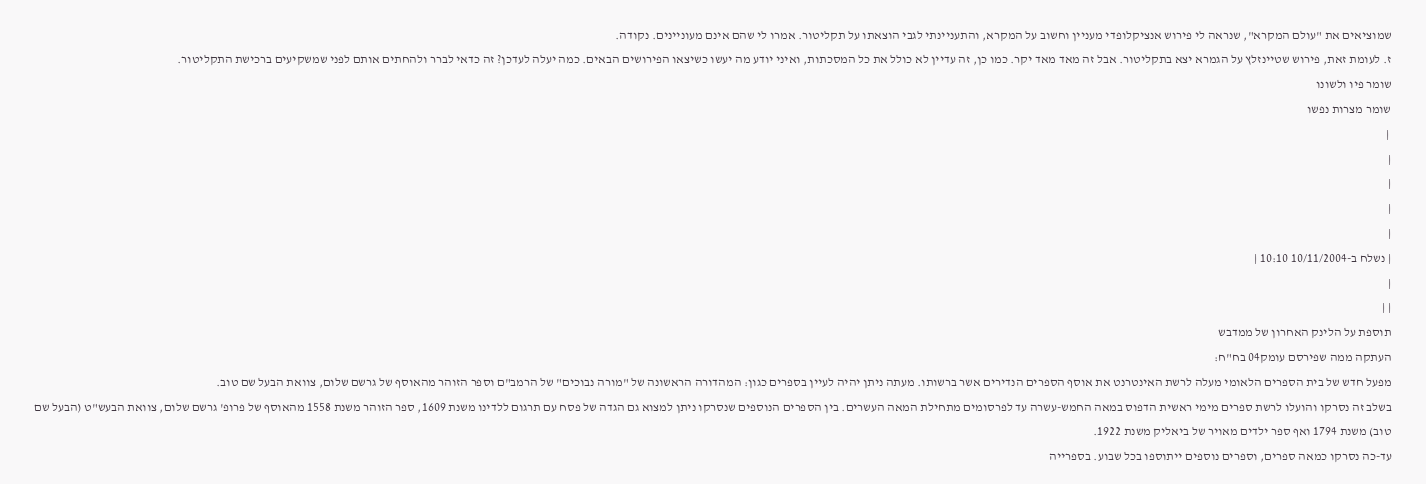שמוציאים את "עולם המקרא", שנראה לי פירוש אנציקלופדי מעניין וחשוב על המקרא, והתעניינתי לגבי הוצאתו על תקליטור. אמרו לי שהם אינם מעוניינים. נקודה.
ז. לעומת זאת, פירוש שטיינזלץ על הגמרא יצא בתקליטור. אבל זה מאד מאד יקר. כמו כן, זה עדיין לא כולל את כל המסכתות, ואיני יודע מה יעשו כשיצאו הפירושים הבאים. כמה יעלה לעדכן? זה כדאי לברר ולהחתים אותם לפני שמשקיעים ברכישת התקליטור.
שומר פיו ולשונו
שומר מצרות נפשו
 |
|
|
|
|
| נשלח ב-10/11/2004 10:10 |
|
| |
תוספת על הלינק האחרון של ממדבש
העתקה ממה שפירסם עומק04 בח"ח:
מפעל חדש של בית הספרים הלאומי מעלה לרשת האינטרנט את אוסף הספרים הנדירים אשר ברשותו. מעתה ניתן יהיה לעיין בספרים כגון: המהדורה הראשונה של "מורה נבוכים" של הרמב"ם וספר הזוהר מהאוסף של גרשם שלום, צוואת הבעל שם טוב.
בשלב זה נסרקו והועלו לרשת ספרים מימי ראשית הדפוס במאה החמש-עשרה עד לפרסומים מתחילת המאה העשרים. בין הספרים הנוספים שנסרקו ניתן למצוא גם הגדה של פסח עם תרגום ללדינו משנת 1609, ספר הזוהר משנת 1558 מהאוסף של פרופ' גרשם שלום, צוואת הבעש"ט (הבעל שם טוב) משנת 1794 ואף ספר ילדים מאויר של ביאליק משנת 1922.
עד-כה נסרקו כמאה ספרים, וספרים נוספים ייתוספו בכל שבוע. בספרייה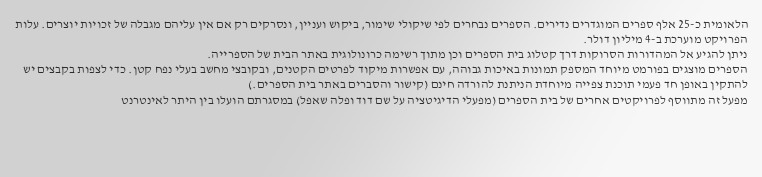הלאומית כ-25 אלף ספרים המוגדרים נדירים. הספרים נבחרים לפי שיקולי שימור, ביקוש ועניין, ונסרקים רק אם אין עליהם מגבלה של זכויות יוצרים. עלות הפרויקט מוערכת ב-4 מיליון דולר.
ניתן להגיע אל המהדורות הסרוקות דרך קטלוג בית הספרים וכן מתוך רשימה כרונולוגית באתר הבית של הספרייה.
הספרים מוצגים בפורמט מיוחד המספק תמונות באיכות גבוהה, עם אפשרות מיקוד לפרטים הקטנים, ובקובצי מחשב בעלי נפח קטן. כדי לצפות בקבצים יש להתקין באופן חד פעמי תוכנת צפייה מיוחדת הניתנת להורדה חינם (קישור והסברים באתר בית הספרים.)
מפעל זה מתווסף לפרויקטים אחרים של בית הספרים (מפעלי הדיגיטציה על שם דוד ופלה שאפל) במסגרתם הועלו בין היתר לאינטרנט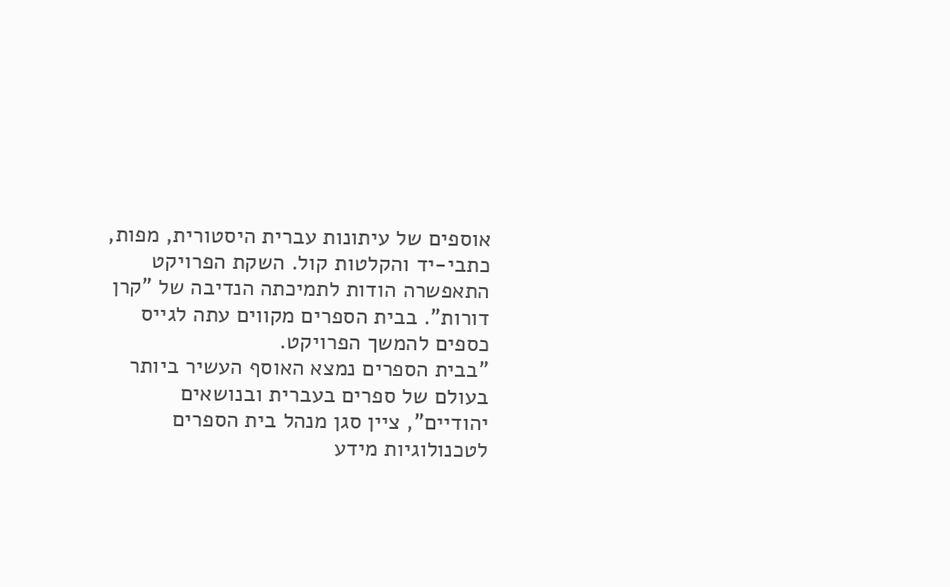אוספים של עיתונות עברית היסטורית, מפות, כתבי-יד והקלטות קול. השקת הפרויקט התאפשרה הודות לתמיכתה הנדיבה של "קרן דורות". בבית הספרים מקווים עתה לגייס כספים להמשך הפרויקט.
"בבית הספרים נמצא האוסף העשיר ביותר בעולם של ספרים בעברית ובנושאים יהודיים", ציין סגן מנהל בית הספרים לטכנולוגיות מידע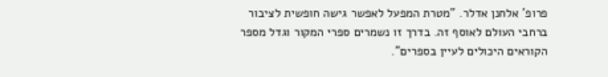פרופ' אלחנן אדלר. "מטרת המפעל לאפשר גישה חופשית לציבור ברחבי העולם לאוסף זה. בדרך זו נשמרים ספרי המקור וגדל מספר הקוראים היכולים לעיין בספרים".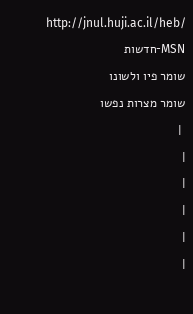http://jnul.huji.ac.il/heb/
MSN-חדשות
שומר פיו ולשונו
שומר מצרות נפשו
 |
|
|
|
|
|